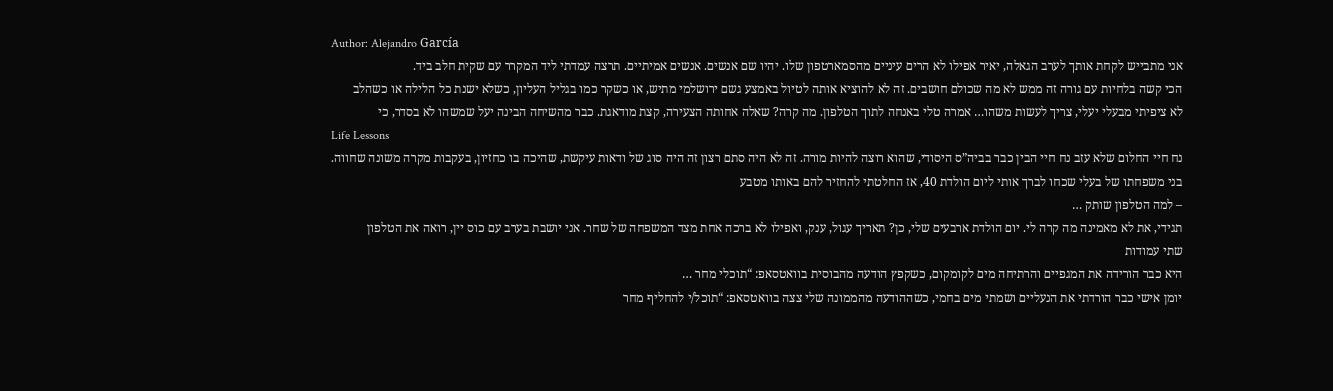Author: Alejandro García
אני מתבייש לקחת אותך לערב הגאלה, יאיר אפילו לא הרים עיניים מהסמארטפון שלו. יהיו שם אנשים. אנשים אמיתיים. תרצה עמדתי ליד המקרר עם שקית חלב ביד.
הכי קשה בלחיות עם גורה זה ממש לא מה שכולם חושבים. זה לא להוציא אותה לטיול באמצע גשם ירושלמי מתיש, או כשקר כמו בגליל העליון, כשלא ישנת כל הלילה או כשהלב
לא ציפיתי מבעלי יעלי, צריך לעשות משהו… אמרה טלי באנחה לתוך הטלפון. מה קרה? שאלה אחותה הצעירה, קצת מודאגת. כבר מהשיחה הבינה יעל שמשהו לא בסדר, כי
Life Lessons
נח חיי החלום שלא עזב נח חיי הבין כבר בביה”ס היסודי, שהוא רוצה להיות מורה. זה לא היה סתם רצון זה היה סוג של ודאות עיקשת, שהיכה בו כחזיון, בעקבות מקרה משונה שחווה.
בני משפחתו של בעלי שכחו לברך אותי ליום הולדת 40, אז החלטתי להחזיר להם באותו מטבע
– למה הטלפון שותק …
תגידי, את לא מאמינה מה קרה לי. יום הולדת ארבעים שלי, כן? תאריך עגול, ענק, ואפילו לא ברכה אחת מצד המשפחה של שחר. אני יושבת בערב עם כוס יין, רואה את הטלפון
שתי עמודות
היא כבר הורידה את המגפיים והרתיחה מים לקומקום, כשקפץ הודעה מהבוסית בוואטסאפ: “תוכלי מחר …
יומן אישי כבר הורדתי את הנעליים ושמתי מים בחמי, כשההודעה מהממונה שלי צצה בוואטסאפ: “תוכל/י להחליף מחר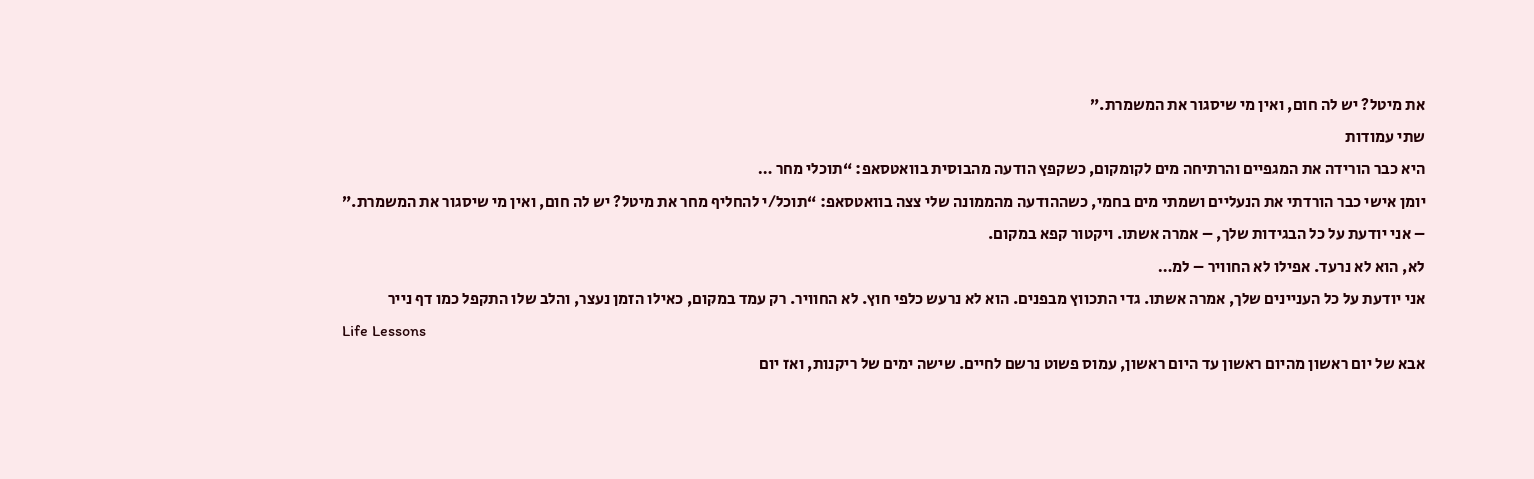את מיטל? יש לה חום, ואין מי שיסגור את המשמרת.”
שתי עמודות
היא כבר הורידה את המגפיים והרתיחה מים לקומקום, כשקפץ הודעה מהבוסית בוואטסאפ: “תוכלי מחר …
יומן אישי כבר הורדתי את הנעליים ושמתי מים בחמי, כשההודעה מהממונה שלי צצה בוואטסאפ: “תוכל/י להחליף מחר את מיטל? יש לה חום, ואין מי שיסגור את המשמרת.”
– אני יודעת על כל הבגידות שלך, – אמרה אשתו. ויקטור קפא במקום.
לא, הוא לא נרעד. אפילו לא החוויר – למ…
אני יודעת על כל העניינים שלך, אמרה אשתו. גדי התכווץ מבפנים. הוא לא נרעש כלפי חוץ. לא החוויר. רק עמד במקום, כאילו הזמן נעצר, והלב שלו התקפל כמו דף נייר
Life Lessons
אבא של יום ראשון מהיום ראשון עד היום ראשון, עמוס פשוט נרשם לחיים. שישה ימים של ריקנות, ואז יום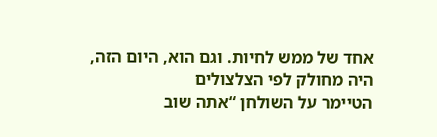אחד של ממש לחיות. וגם הוא, היום הזה, היה מחולק לפי הצלצולים
הטיימר על השולחן “אתה שוב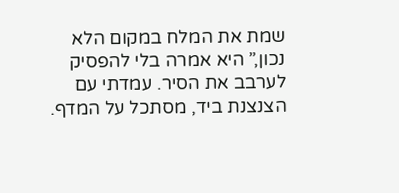שמת את המלח במקום הלא נכון,” היא אמרה בלי להפסיק לערבב את הסיר. עמדתי עם הצנצנת ביד, מסתכל על המדף.